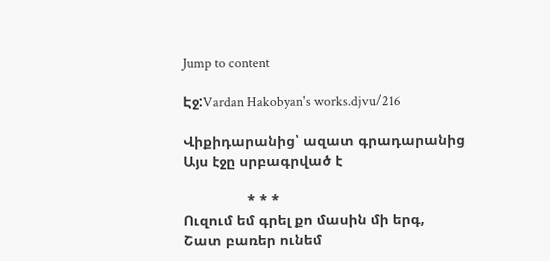Jump to content

Էջ:Vardan Hakobyan's works.djvu/216

Վիքիդարանից՝ ազատ գրադարանից
Այս էջը սրբագրված է

                * * *
Ուզում եմ գրել քո մասին մի երգ,
Շատ բառեր ունեմ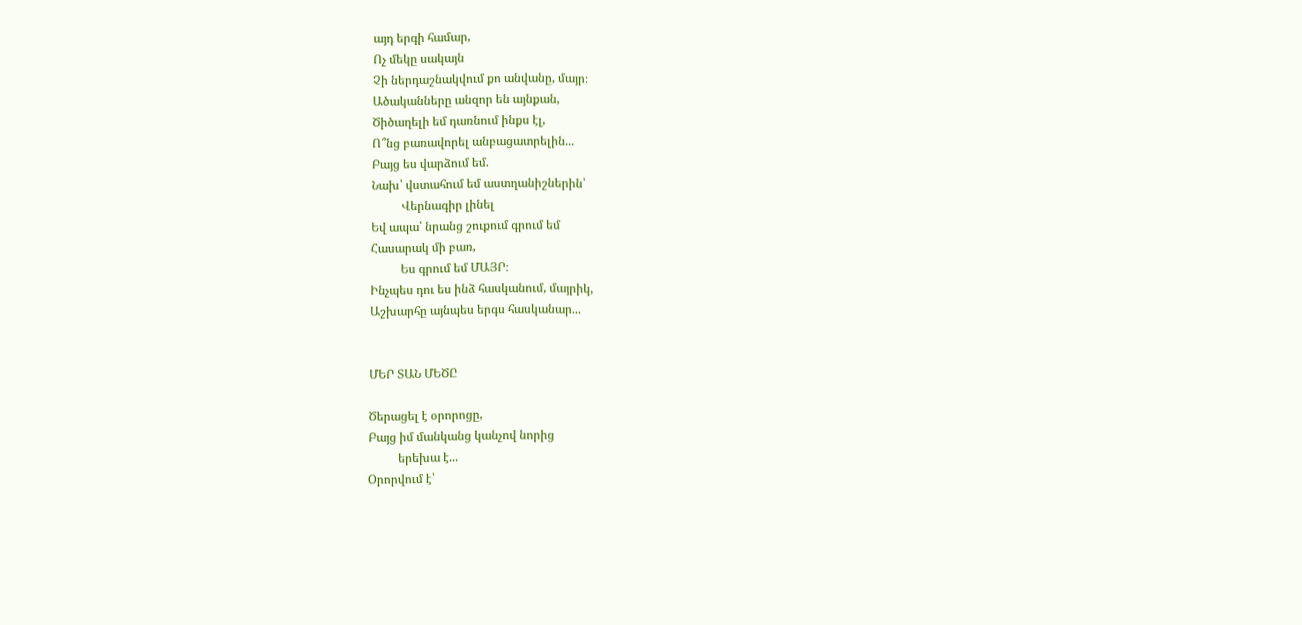այդ երգի համար,
Ոչ մեկը սակայն
Չի ներդաշնակվում քո անվանը, մայր։
Ածականները անզոր են այնքան,
Ծիծաղելի եմ դառնում ինքս էլ,
Ո՞նց բառավորել անբացատրելին...
Բայց ես վարձում եմ.
Նախ՝ վստահում եմ աստղանիշներին՝
          Վերնագիր լինել
Եվ ապա՝ նրանց շուքում գրում եմ
Հասարակ մի բառ,
          Ես գրում եմ ՄԱՅՐ։
Ինչպես դու ես ինձ հասկանում, մայրիկ,
Աշխարհը այնպես երգս հասկանար...


ՄԵՐ ՏԱՆ ՄԵԾԸ

Ծերացել է օրորոցը,
Բայց իմ մանկանց կանչով նորից
          երեխա է...
Օրորվում է՝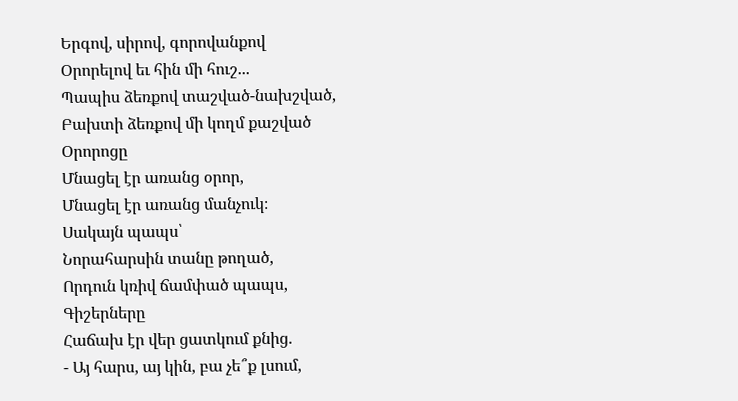Երգով, սիրով, գորովանքով
Օրորելով եւ հին մի հուշ...
Պապիս ձեռքով տաշված-նախշված,
Բախտի ձեռքով մի կողմ քաշված
Օրորոցը
Մնացել էր առանց օրոր,
Մնացել էր առանց մանչուկ։
Սակայն պապս՝
Նորահարսին տանը թողած,
Որդուն կռիվ ճամփած պապս,
Գիշերները
Հաճախ էր վեր ցատկում քնից.
- Այ հարս, այ կին, բա չե՞ք լսում,